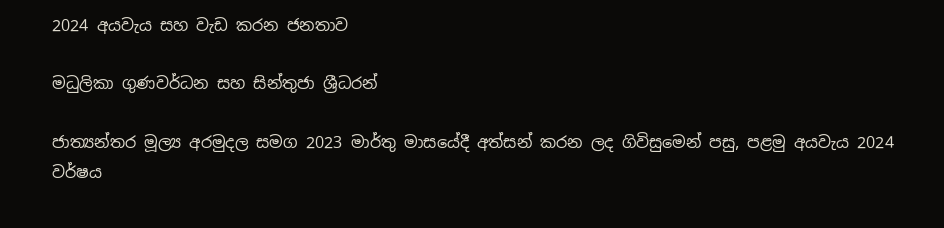2024 අයවැය සහ වැඩ කරන ජනතාව

මධුලිකා ගුණවර්ධන සහ සින්තුජා ශ්‍රීධරන්

ජාත්‍යන්තර මූල්‍ය අරමුදල සමග 2023 මාර්තු මාසයේදී අත්සන් කරන ලද ගිවිසුමෙන් පසු, පළමු අයවැය 2024 වර්ෂය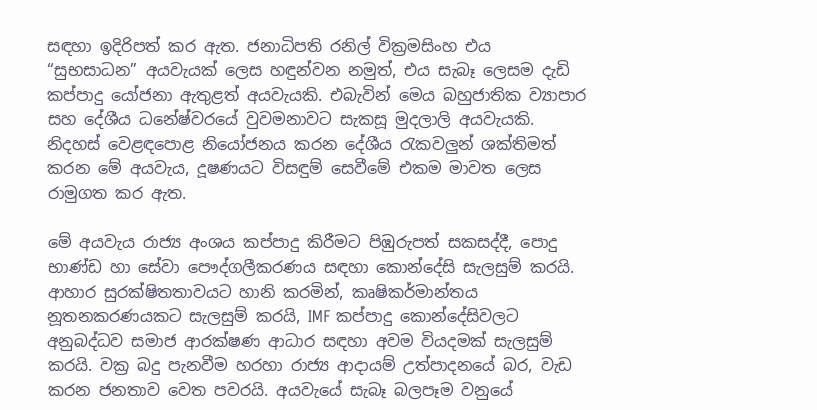සඳහා ඉදිරිපත් කර ඇත. ජනාධිපති රනිල් වික්‍රමසිංහ එය “සුභසාධන” අයවැයක් ලෙස හඳුන්වන නමුත්, එය සැබෑ ලෙසම දැඩි කප්පාදු යෝජනා ඇතුළත් අයවැයකි. එබැවින් මෙය බහුජාතික ව්‍යාපාර සහ දේශීය ධනේෂ්වරයේ වුවමනාවට සැකසූ මුදලාලි අයවැයකි. නිදහස් වෙළඳපොළ නියෝජනය කරන දේශීය රැකවලුන් ශක්තිමත් කරන මේ අයවැය, දූෂණයට විසඳුම් සෙවීමේ එකම මාවත ලෙස රාමුගත කර ඇත.

මේ අයවැය රාජ්‍ය අංශය කප්පාදු කිරීමට පිඹුරුපත් සකසද්දී, පොදු භාණ්ඩ හා සේවා පෞද්ගලීකරණය සඳහා කොන්දේසි සැලසුම් කරයි. ආහාර සුරක්ෂිතතාවයට හානි කරමින්, කෘෂිකර්මාන්තය නූතනකරණයකට සැලසුම් කරයි, IMF කප්පාදු කොන්දේසිවලට අනුබද්ධව සමාජ ආරක්ෂණ ආධාර සඳහා අවම වියදමක් සැලසුම් කරයි. වක්‍ර බදු පැනවීම හරහා රාජ්‍ය ආදායම් උත්පාදනයේ බර, වැඩ කරන ජනතාව වෙත පවරයි. අයවැයේ සැබෑ බලපෑම වනුයේ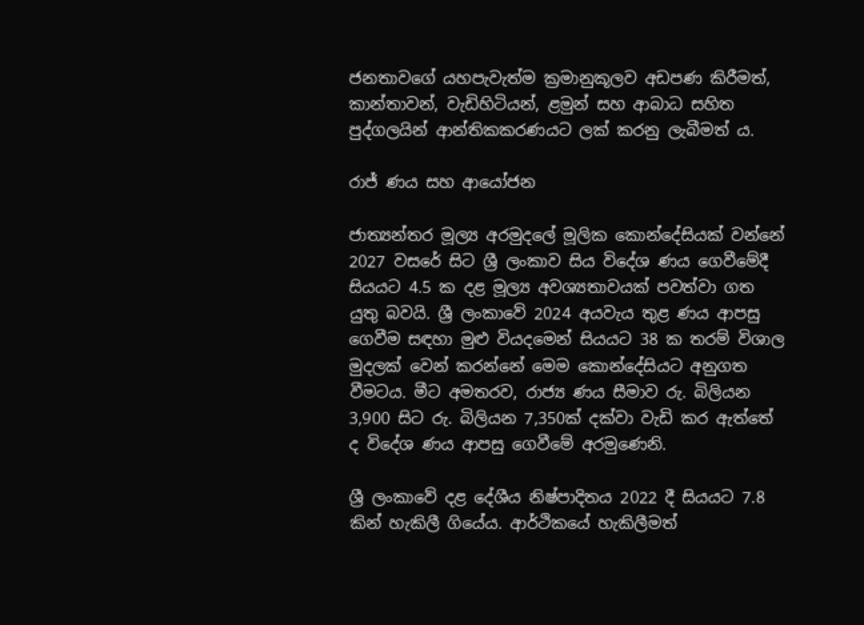ජනතාවගේ යහපැවැත්ම ක්‍රමානුකූලව අඩපණ කිරීමත්, කාන්තාවන්, වැඩිහිටියන්, ළමුන් සහ ආබාධ සහිත පුද්ගලයින් ආන්තිකකරණයට ලක් කරනු ලැබීමත් ය.

රාජ් ණය සහ ආයෝජන

ජාත්‍යන්තර මූල්‍ය අරමුදලේ මූලික කොන්දේසියක් වන්නේ 2027 වසරේ සිට ශ්‍රී ලංකාව සිය විදේශ ණය ගෙවීමේදී සියයට 4.5 ක දළ මූල්‍ය අවශ්‍යතාවයක් පවත්වා ගත යුතු බවයි. ශ්‍රී ලංකාවේ 2024 අයවැය තුළ ණය ආපසු ගෙවීම සඳහා මුළු වියදමෙන් සියයට 38 ක තරම් විශාල මුදලක් වෙන් කරන්නේ මෙම කොන්දේසියට අනුගත වීමටය. මීට අමතරව, රාජ්‍ය ණය සීමාව රු. බිලියන 3,900 සිට රු. බිලියන 7,350ක් දක්වා වැඩි කර ඇත්තේ ද විදේශ ණය ආපසු ගෙවීමේ අරමුණෙනි.

ශ්‍රී ලංකාවේ දළ දේශීය නිෂ්පාදිතය 2022 දී සියයට 7.8 කින් හැකිලී ගියේය. ආර්ථිකයේ හැකිලීමත්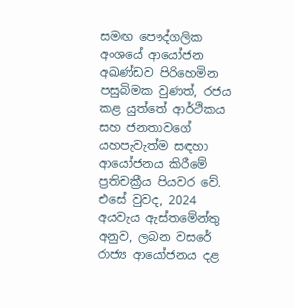සමඟ පෞද්ගලික අංශයේ ආයෝජන අඛණ්ඩව පිරිහෙමින පසුබිමක වුණත්, රජය කළ යුත්තේ ආර්ථිකය සහ ජනතාවගේ යහපැවැත්ම සඳහා ආයෝජනය කිරීමේ ප්‍රතිචක්‍රීය පියවර වේ. එසේ වුවද, 2024 අයවැය ඇස්තමේන්තු අනුව, ලබන වසරේ රාජ්‍ය ආයෝජනය දළ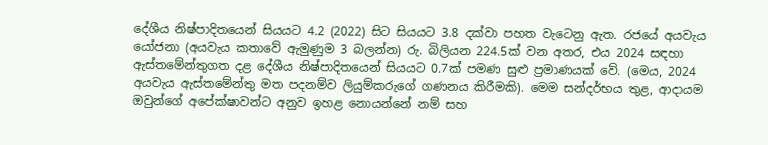දේශීය නිෂ්පාදිතයෙන් සියයට 4.2 (2022) සිට සියයට 3.8 දක්වා පහත වැටෙනු ඇත. රජයේ අයවැය යෝජනා (අයවැය කතාවේ ඇමුණුම 3 බලන්න) රු. බිලියන 224.5ක් වන අතර, එය 2024 සඳහා ඇස්තමේන්තුගත දළ දේශීය නිෂ්පාදිතයෙන් සියයට 0.7ක් පමණ සුළු ප්‍රමාණයක් වේ. (මෙය, 2024 අයවැය ඇස්තමේන්තු මත පදනම්ව ලියුම්කරුගේ ගණනය කිරීමකි). මෙම සන්දර්භය තුළ, ආදායම ඔවුන්ගේ අපේක්ෂාවන්ට අනුව ඉහළ නොයන්නේ නම් සහ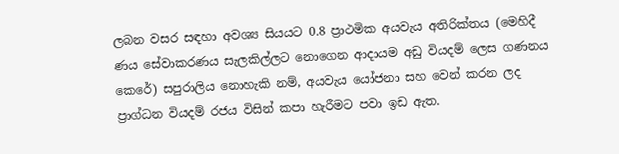ලබන වසර සඳහා අවශ්‍ය සියයට 0.8 ප්‍රාථමික අයවැය අතිරික්තය (මෙහිදී ණය සේවාකරණය සැලකිල්ලට නොගෙන ආදායම අඩු වියදම් ලෙස ගණනය කෙරේ) සපුරාලිය නොහැකි නම්, අයවැය යෝජනා සහ වෙන් කරන ලද ප්‍රාග්ධන වියදම් රජය විසින් කපා හැරීමට පවා ඉඩ ඇත.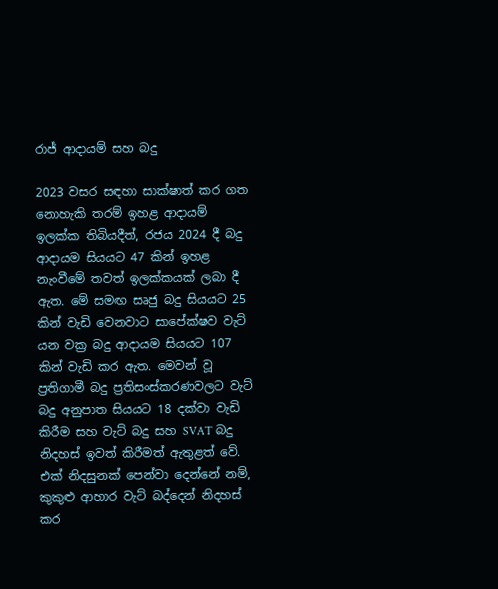රාජ් ආදායම් සහ බදු

2023 වසර සඳහා සාක්ෂාත් කර ගත නොහැකි තරම් ඉහළ ආදායම් ඉලක්ක තිබියදීත්, රජය 2024 දී බදු ආදායම සියයට 47 කින් ඉහළ නැංවීමේ තවත් ඉලක්කයක් ලබා දී ඇත. මේ සමඟ සෘජු බදු සියයට 25 කින් වැඩි වෙනවාට සාපේක්ෂව වැට් යන වක්‍ර බදු ආදායම සියයට 107 කින් වැඩි කර ඇත. මෙවන් වූ ප්‍රතිගාමී බදු ප්‍රතිසංස්කරණවලට වැට් බදු අනුපාත සියයට 18 දක්වා වැඩි කිරීම සහ වැට් බදු සහ SVAT බදු නිදහස් ඉවත් කිරීමත් ඇතුළත් වේ. එක් නිදසුනක් පෙන්වා දෙන්නේ නම්, කුකුළු ආහාර වැට් බද්දෙන් නිදහස් කර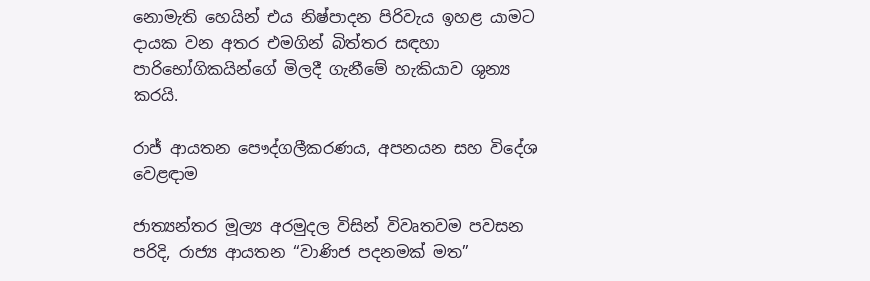නොමැති හෙයින් එය නිෂ්පාදන පිරිවැය ඉහළ යාමට දායක වන අතර එමගින් බිත්තර සඳහා පාරිභෝගිකයින්ගේ මිලදී ගැනීමේ හැකියාව ශුන්‍ය කරයි.

රාජ් ආයතන පෞද්ගලීකරණය, අපනයන සහ විදේශ වෙළඳාම

ජාත්‍යන්තර මූල්‍ය අරමුදල විසින් විවෘතවම පවසන පරිදි, රාජ්‍ය ආයතන “වාණිජ පදනමක් මත”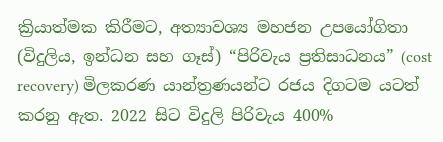ක්‍රියාත්මක කිරීමට, අත්‍යාවශ්‍ය මහජන උපයෝගිතා (විදුලිය, ඉන්ධන සහ ගෑස්) “පිරිවැය ප්‍රතිසාධනය” (cost recovery) මිලකරණ යාන්ත්‍රණයන්ට රජය දිගටම යටත් කරනු ඇත. 2022 සිට විදුලි පිරිවැය 400%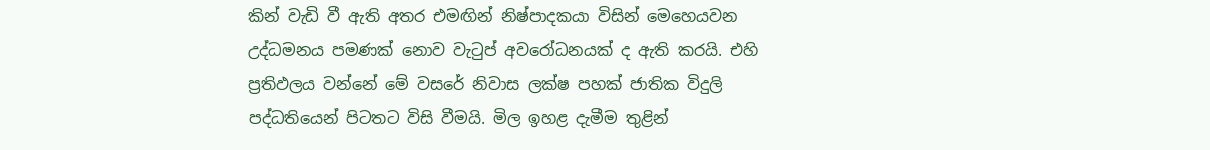කින් වැඩි වී ඇති අතර එමඟින් නිෂ්පාදකයා විසින් මෙහෙයවන උද්ධමනය පමණක් නොව වැටුප් අවරෝධනයක් ද ඇති කරයි. එහි ප්‍රතිඵලය වන්නේ මේ වසරේ නිවාස ලක්ෂ පහක් ජාතික විදුලි පද්ධතියෙන් පිටතට විසි වීමයි. මිල ඉහළ දැමීම තුළින්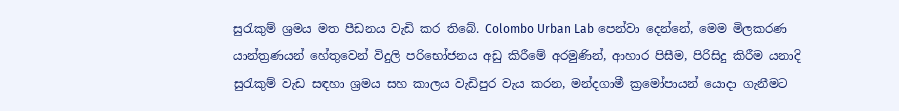සුරැකුම් ශ්‍රමය මත පීඩනය වැඩි කර තිබේ. Colombo Urban Lab පෙන්වා දෙන්නේ, මෙම මිලකරණ යාන්ත්‍රණයන් හේතුවෙන් විදුලි පරිභෝජනය අඩු කිරීමේ අරමුණින්, ආහාර පිසීම, පිරිසිදු කිරීම යනාදි සුරැකුම් වැඩ සඳහා ශ්‍රමය සහ කාලය වැඩිපුර වැය කරන, මන්දගාමී ක්‍රමෝපායන් යොදා ගැනීමට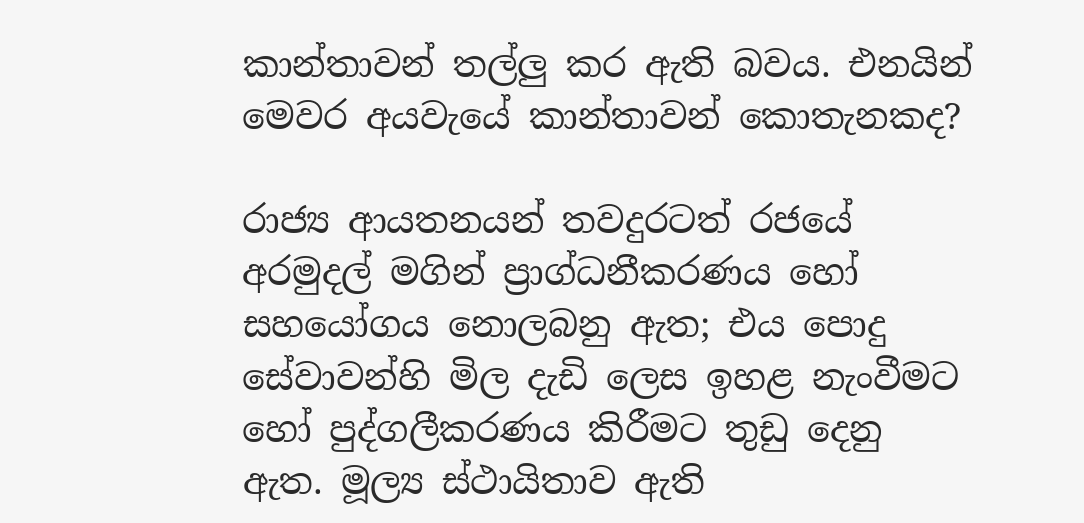කාන්තාවන් තල්ලු කර ඇති බවය. එනයින් මෙවර අයවැයේ කාන්තාවන් කොතැනකද?

රාජ්‍ය ආයතනයන් තවදුරටත් රජයේ අරමුදල් මගින් ප්‍රාග්ධනීකරණය හෝ සහයෝගය නො‍ලබනු ඇත; එය පොදු සේවාවන්හි මිල දැඩි ලෙස ඉහළ නැංවීමට හෝ පුද්ගලීකරණය කිරීමට තුඩු දෙනු ඇත. මූල්‍ය ස්ථායිතාව ඇති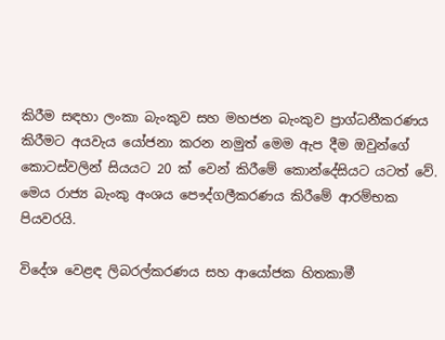කිරීම සඳහා ලංකා බැංකුව සහ මහජන බැංකුව ප්‍රාග්ධනීකරණය කිරීමට අයවැය යෝජනා කරන නමුත් මෙම ඇප දීම ඔවුන්ගේ කොටස්වලින් සියයට 20 ක් වෙන් කිරීමේ කොන්දේසියට යටත් වේ. මෙය රාජ්‍ය බැංකු අංශය පෞද්ගලීකරණය කිරීමේ ආරම්භක පියවරයි.

විදේශ වෙළඳ ලිබරල්කරණය සහ ආයෝජක හිතකාමී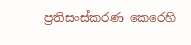ප්‍රතිසංස්කරණ කෙරෙහි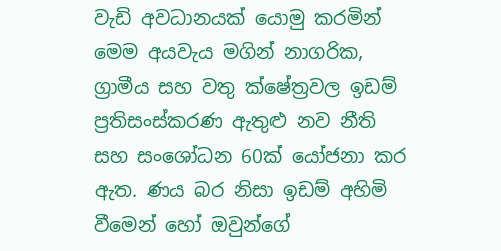වැඩි අවධානයක් යොමු කරමින් මෙම අයවැය මගින් නාගරික, ග්‍රාමීය සහ වතු ක්ෂේත්‍රවල ඉඩම් ප්‍රතිසංස්කරණ ඇතුළු නව නීති සහ සංශෝධන 60ක් යෝජනා කර ඇත. ණය බර නිසා ඉඩම් අහිමි වීමෙන් හෝ ඔවුන්ගේ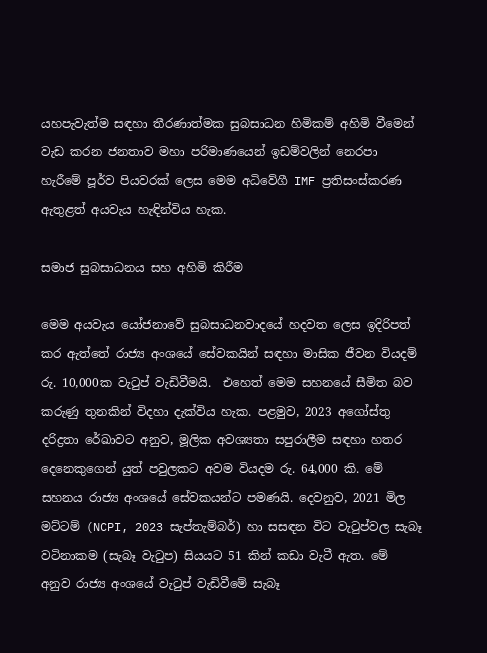යහපැවැත්ම සඳහා තීරණාත්මක සුබසාධන හිමිකම් අහිමි වීමෙන් වැඩ කරන ජනතාව මහා පරිමාණයෙන් ඉඩම්වලින් නෙරපා හැරීමේ පූර්ව පියවරක් ලෙස මෙම අධිවේගී IMF ප්‍රතිසංස්කරණ ඇතුළත් අයවැය හැඳින්විය හැක.

සමාජ සුබසාධනය සහ අහිමි කිරීම

මෙම අයවැය යෝජනාවේ සුබසාධනවාදයේ හදවත ලෙස ඉදිරිපත් කර ඇත්තේ රාජ්‍ය අංශයේ සේවකයින් සඳහා මාසික ජීවන වියදම් රු. 10,000ක වැටුප් වැඩිවීමයි.  එහෙත් මෙම සහනයේ සීමිත බව කරුණු තුනකින් විදහා දැක්විය හැක. පළමුව, 2023 අගෝස්තු දරිද්‍රතා රේඛාවට අනුව, මූලික අවශ්‍යතා සපුරාලීම සඳහා හතර දෙනෙකුගෙන් යුත් පවුලකට අවම වියදම රු. 64,000 කි. මේ සහනය රාජ්‍ය අංශයේ සේවකයන්ට පමණයි. දෙවනුව, 2021 මිල මට්ටම් (NCPI, 2023 සැප්තැම්බර්) හා සසඳන විට වැටුප්වල සැබෑ වටිනාකම (සැබෑ වැටුප) සියයට 51 කින් කඩා වැටී ඇත. මේ අනුව රාජ්‍ය අංශයේ වැටුප් වැඩිවීමේ සැබෑ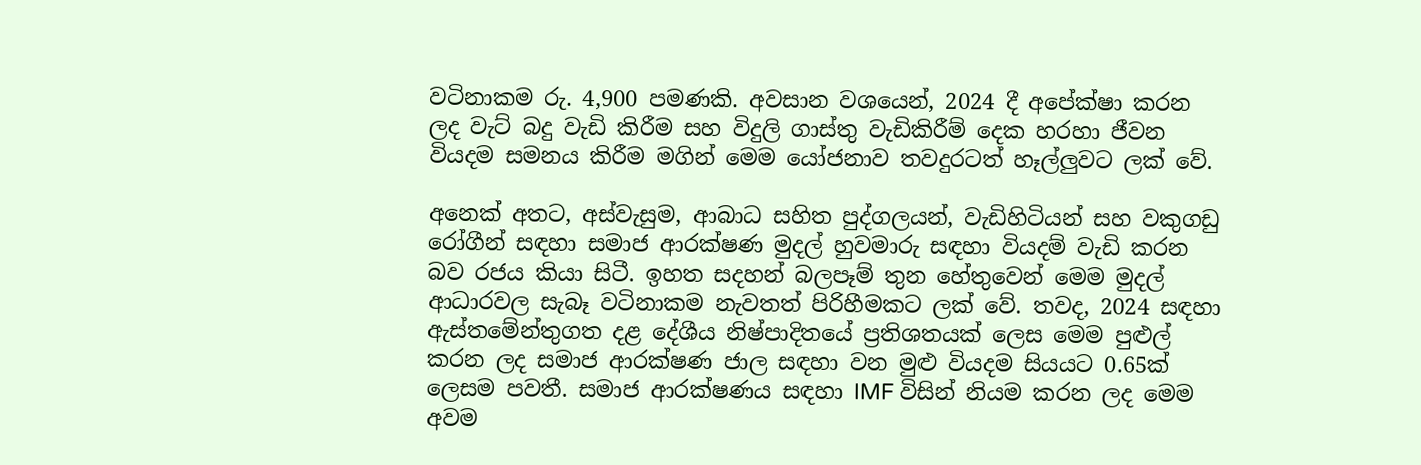වටිනාකම රු. 4,900 පමණකි. අවසාන වශයෙන්, 2024 දී අපේක්ෂා කරන ලද වැට් බදු වැඩි කිරීම සහ විදුලි ගාස්තු වැඩිකිරීම් දෙක හරහා ජීවන වියදම සමනය කිරීම මගින් මෙම යෝජනාව තවදුරටත් හෑල්ලුවට ලක් වේ.

අනෙක් අතට, අස්වැසුම, ආබාධ සහිත පුද්ගලයන්, වැඩිහිටියන් සහ වකුගඩු රෝගීන් සඳහා සමාජ ආරක්ෂණ මුදල් හුවමාරු සඳහා වියදම් වැඩි කරන බව රජය කියා සිටී. ඉහත සදහන් බලපෑම් තුන හේතුවෙන් මෙම මුදල් ආධාරවල සැබෑ වටිනාකම නැවතත් පිරිහීමකට ලක් වේ. තවද, 2024 සඳහා ඇස්තමේන්තුගත දළ දේශීය නිෂ්පාදිතයේ ප්‍රතිශතයක් ලෙස මෙම පුළුල් කරන ලද සමාජ ආරක්ෂණ ජාල සඳහා වන මුළු වියදම සියයට 0.65ක් ලෙසම පවතී. සමාජ ආරක්ෂණය සඳහා IMF විසින් නියම කරන ලද මෙම අවම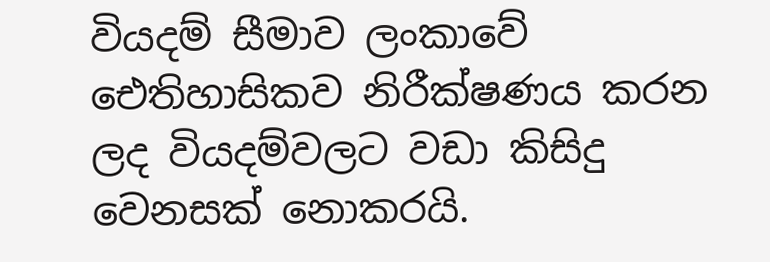වියදම් සීමාව ලංකාවේ ඓතිහාසිකව නිරීක්ෂණය කරන ලද වියදම්වලට වඩා කිසිදු වෙනසක් නොකරයි.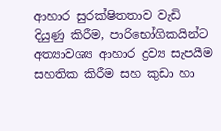ආහාර සුරක්ෂිතතාව වැඩි දියුණු කිරීම, පාරිභෝගිකයින්ට අත්‍යාවශ්‍ය ආහාර ද්‍රව්‍ය සැපයීම සහතික කිරීම සහ කුඩා හා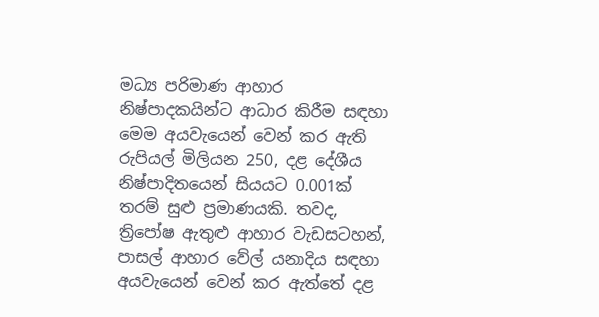මධ්‍ය පරිමාණ ආහාර නිෂ්පාදකයින්ට ආධාර කිරීම සඳහා මෙම අයවැයෙන් වෙන් කර ඇති රුපියල් මිලියන 250, දළ දේශීය නිෂ්පාදිතයෙන් සියයට 0.001ක් තරම් සුළු ප්‍රමාණයකි. තවද, ත්‍රිපෝෂ ඇතුළු ආහාර වැඩසටහන්, පාසල් ආහාර වේල් යනාදිය සඳහා අයවැයෙන් වෙන් කර ඇත්තේ දළ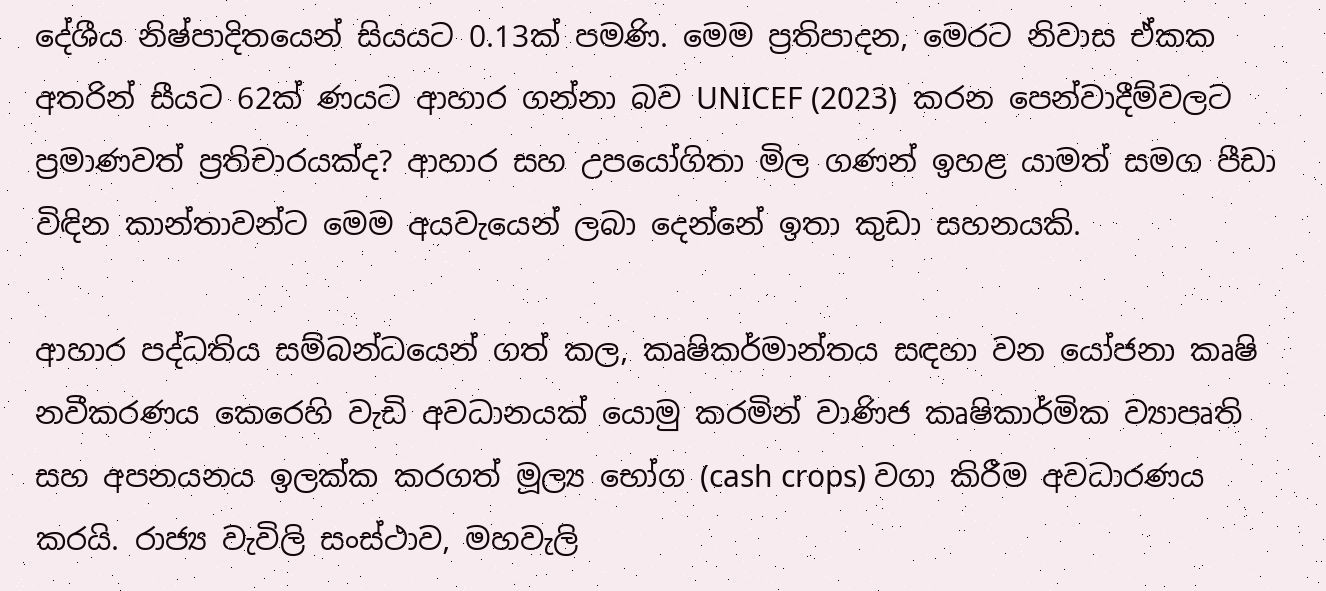දේශීය නිෂ්පාදිතයෙන් සියයට 0.13ක් පමණි. මෙම ප්‍රතිපාදන, මෙරට නිවාස ඒකක අතරින් සීයට 62ක් ණයට ආහාර ගන්නා බව UNICEF (2023)  කරන පෙන්වාදීම්වලට ප්‍රමාණවත් ප්‍රතිචාරයක්ද? ආහාර සහ උපයෝගිතා මිල ගණන් ඉහළ යාමත් සමග පීඩා විඳින කාන්තාවන්ට මෙම අයවැයෙන් ලබා දෙන්නේ ඉතා කුඩා සහනයකි.

ආහාර පද්ධතිය සම්බන්ධයෙන් ගත් කල, කෘෂිකර්මාන්තය සඳහා වන යෝජනා කෘෂි නවීකරණය කෙරෙහි වැඩි අවධානයක් යොමු කරමින් වාණිජ කෘෂිකාර්මික ව්‍යාපෘති සහ අපනයනය ඉලක්ක කරගත් මූල්‍ය භෝග (cash crops) වගා කිරීම අවධාරණය කරයි. රාජ්‍ය වැවිලි සංස්ථාව, මහවැලි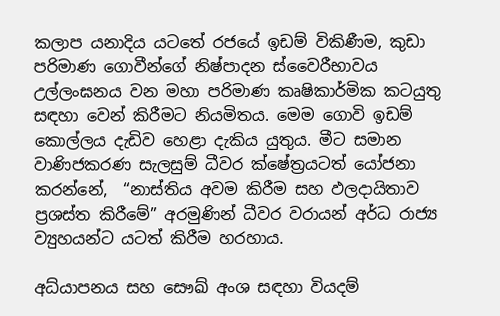කලාප යනාදිය යටතේ රජයේ ඉඩම් විකිණීම, කුඩා පරිමාණ ගොවීන්ගේ නිෂ්පාදන ස්වෛරීභාවය උල්ලංඝනය වන මහා පරිමාණ කෘෂිකාර්මික කටයුතු සඳහා වෙන් කිරීමට නියමිතය. මෙම ගොවි ඉඩම් කොල්ලය දැඩිව හෙළා දැකිය යුතුය. මීට සමාන වාණිජකරණ සැලසුම් ධීවර ක්ෂේත්‍රයටත් යෝජනා කරන්නේ,  “නාස්තිය අවම කිරීම සහ ඵලදායිතාව ප්‍රශස්ත කිරීමේ” අරමුණින් ධීවර වරායන් අර්ධ රාජ්‍ය ව්‍යුහයන්ට යටත් කිරීම හරහාය.

අධ්යාපනය සහ සෞඛ් අංශ සඳහා වියදම්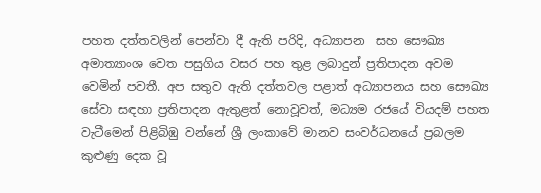පහත දත්තවලින් පෙන්වා දී ඇති පරිදි, අධ්‍යාපන  සහ සෞඛ්‍ය අමාත්‍යාංශ වෙත පසුගිය වසර පහ තුළ ලබාදුන් ප්‍රතිපාදන අවම වෙමින් පවතී. අප සතුව ඇති දත්තවල පළාත් අධ්‍යාපනය සහ සෞඛ්‍ය සේවා සඳහා ප්‍රතිපාදන ඇතුළත් නොවූවත්, මධ්‍යම රජයේ වියදම් පහත වැටීමෙන් පිළිබිඹු වන්නේ ශ්‍රී ලංකාවේ මානව සංවර්ධනයේ ප්‍රබලම කුළුණු දෙක වූ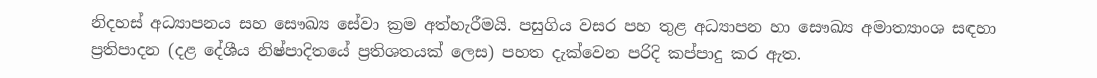නිදහස් අධ්‍යාපනය සහ සෞඛ්‍ය සේවා ක්‍රම අත්හැරීමයි. පසුගිය වසර පහ තුළ අධ්‍යාපන හා සෞඛ්‍ය අමාත්‍යාංශ සඳහා ප්‍රතිපාදන (දළ දේශීය නිෂ්පාදිතයේ ප්‍රතිශතයක් ලෙස) පහත දැක්වෙන පරිදි කප්පාදු කර ඇත.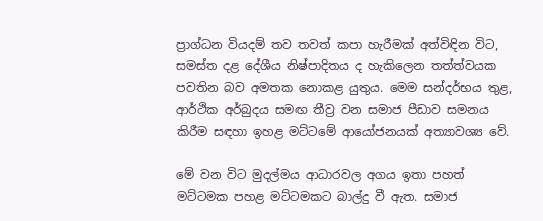ප්‍රාග්ධන වියදම් තව තවත් කපා හැරීමක් අත්විඳින විට, සමස්ත දළ දේශීය නිෂ්පාදිතය ද හැකිලෙන තත්ත්වයක පවතින බව අමතක නොකළ යුතුය. මෙම සන්දර්භය තුළ, ආර්ථික අර්බුදය සමඟ තීව්‍ර වන සමාජ පීඩාව සමනය කිරීම සඳහා ඉහළ මට්ටමේ ආයෝජනයක් අත්‍යාවශ්‍ය වේ.

මේ වන විට මුදල්මය ආධාරවල අගය ඉතා පහත් මට්ටමක පහළ මට්ටමකට බාල්දු වී ඇත. සමාජ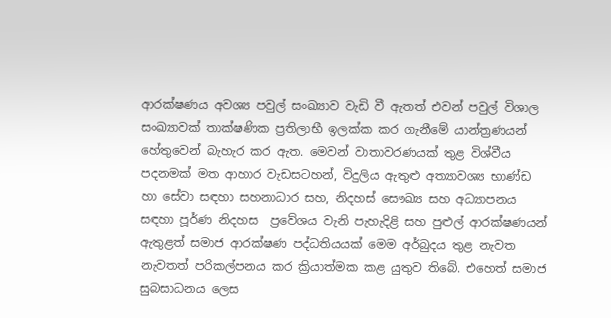ආරක්ෂණය අවශ්‍ය පවුල් සංඛ්‍යාව වැඩි වී ඇතත් එවන් පවුල් විශාල සංඛ්‍යාවක් තාක්ෂණික ප්‍රතිලාභී ඉලක්ක කර ගැනීමේ යාන්ත්‍රණයන් හේතුවෙන් බැහැර කර ඇත. මෙවන් වාතාවරණයක් තුළ විශ්වීය පදනමක් මත ආහාර වැඩසටහන්, විදුලිය ඇතුළු අත්‍යාවශ්‍ය භාණ්ඩ හා සේවා සඳහා සහනාධාර සහ, නිදහස් සෞඛ්‍ය සහ අධ්‍යාපනය සඳහා පූර්ණ නිදහස  ප්‍රවේශය වැනි පැහැදිළි සහ පුළුල් ආරක්ෂණයන් ඇතුළත් සමාජ ආරක්ෂණ පද්ධතියයක් මෙම අර්බුදය තුළ නැවත නැවතත් පරිකල්පනය කර ක්‍රියාත්මක කළ යුතුව තිබේ. එහෙත් සමාජ සුබසාධනය ලෙස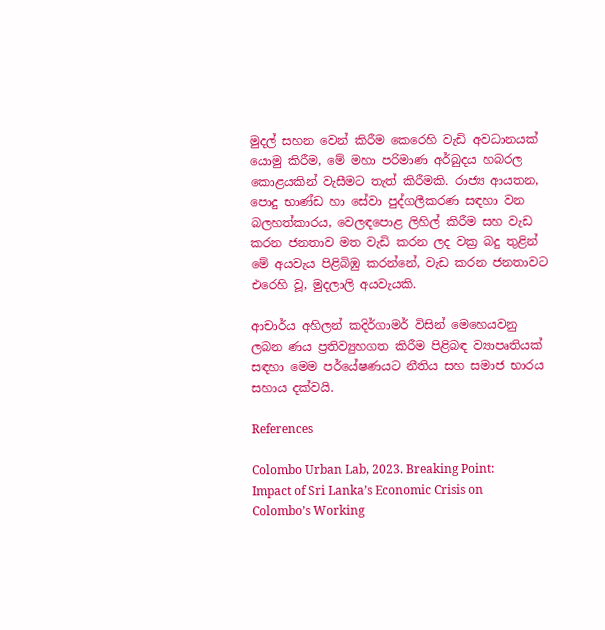මුදල් සහන වෙන් කිරීම කෙරෙහි වැඩි අවධානයක් යොමු කිරීම, මේ මහා පරිමාණ අර්බුදය හබරල කොළයකින් වැසීමට තැත් කිරීමකි. රාජ්‍ය ආයතන, පොදු භාණ්ඩ හා සේවා පුද්ගලීකරණ සඳහා වන බලහත්කාරය, වෙලඳපොළ ලිහිල් කිරීම සහ වැඩ කරන ජනතාව මත වැඩි කරන ලද වක්‍ර බදු තුළින් මේ අයවැය පිළිබිඹු කරන්නේ, වැඩ කරන ජනතාවට එරෙහි වූ, මුදලාලි අයවැයකි.

ආචාර්ය අහිලන් කදිර්ගාමර් විසින් මෙහෙයවනු ලබන ණය ප්‍රතිව්‍යුහගත කිරීම පිළිබඳ ව්‍යාපෘතියක් සඳහා මෙම පර්යේෂණයට නීතිය සහ සමාජ භාරය සහාය දක්වයි.

References

Colombo Urban Lab, 2023. Breaking Point: Impact of Sri Lanka’s Economic Crisis on Colombo’s Working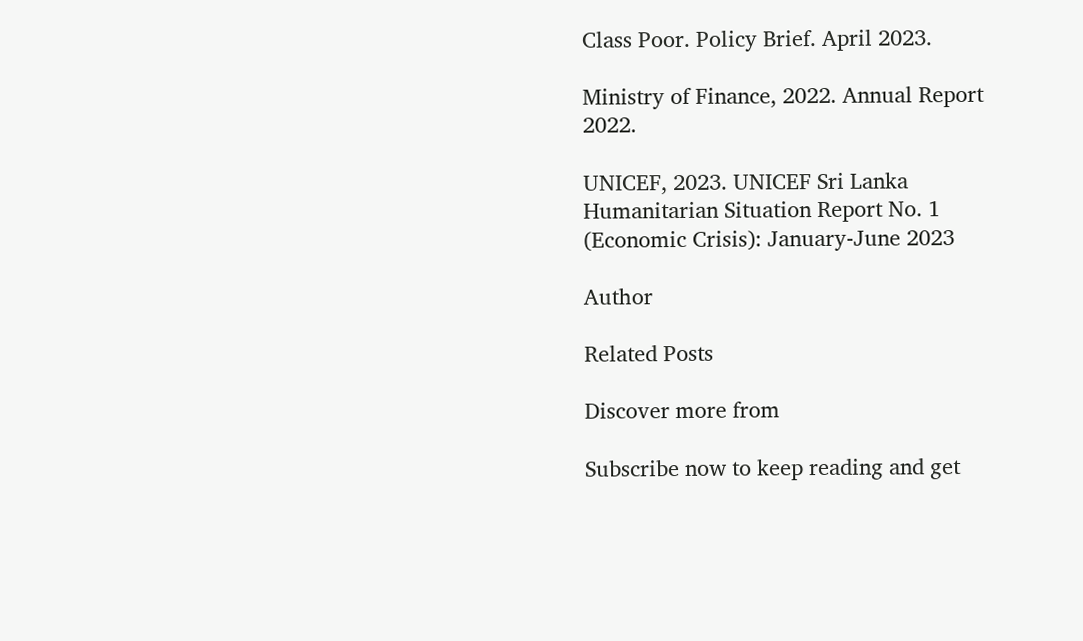Class Poor. Policy Brief. April 2023.

Ministry of Finance, 2022. Annual Report 2022.

UNICEF, 2023. UNICEF Sri Lanka Humanitarian Situation Report No. 1 (Economic Crisis): January-June 2023

Author

Related Posts

Discover more from

Subscribe now to keep reading and get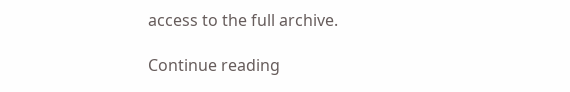access to the full archive.

Continue reading